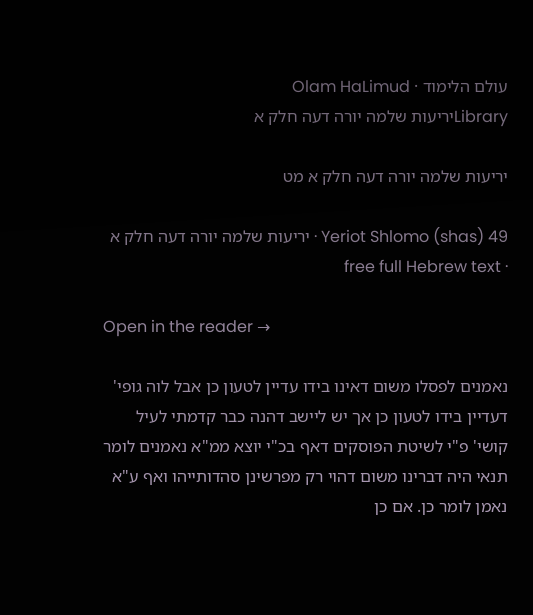עולם הלימוד · Olam HaLimud
Libraryיריעות שלמה יורה דעה חלק א

יריעות שלמה יורה דעה חלק א מט

Yeriot Shlomo (shas) 49 · יריעות שלמה יורה דעה חלק א · free full Hebrew text

Open in the reader →

נאמנים לפסלו משום דאינו בידו עדיין לטעון כן אבל לוה גופי' דעדיין בידו לטעון כן אך יש ליישב דהנה כבר קדמתי לעיל קושי' פ"י לשיטת הפוסקים דאף בכ"י יוצא ממ"א נאמנים לומר תנאי היה דברינו משום דהוי רק מפרשינן סהדותייהו ואף ע"א נאמן לומר כן. אם כן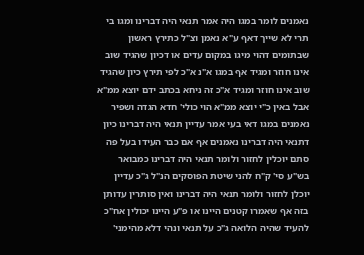נאמנים לומר במגו היה אמר תנאי היה דברינו ומגו בי תרי לא שייך דאף ע"א נאמן וצ"ל כתירץ ראשון שבתומים דהוי מיגו במקום עדים או דכיון שהגיד שוב אינו חוזר ומגיד אף במגו א"נ א"כ לפי תירץ כיון שהגיד שוב אינו חוזר ומגיד א"כ זה ניחא בכתב ידם יוצא ממ"א אבל באין כ"י יוצא ממ"א הוי כולי' חדא הגדה ושפיר נאמנים במגו דאי בעי אמר עדיין תנאי היה דברינו כיון דתנאי היה דברינו נאמנים אף אם כבר העידו בעל פה סתם יוכלין לחזור ולומר תנאי היה דברינו כמבואר בש"ע סי' ק"ח להני שיטת הפוסקים הנ"ל ג"כ עדיין יוכלן לחזור ולומר תנאי היה דברינו ואין סותרין עדותן בזה אף שאמרו קטנים היינו או פ"ע היינו יכולין אח"כ להעיד שהיה הלואה ג"כ על תנאי ונהי דלא מהימני'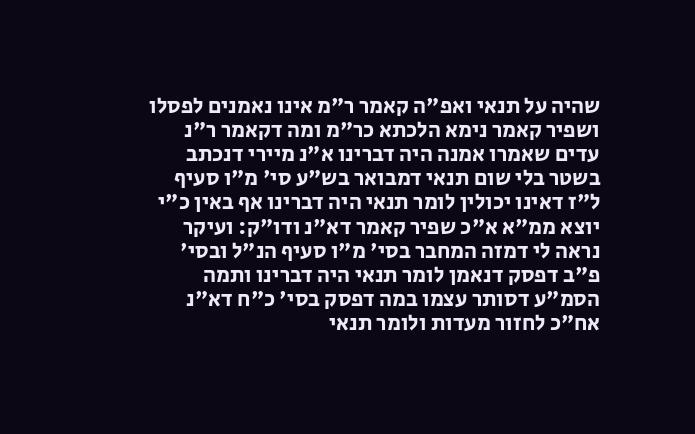שהיה על תנאי ואפ"ה קאמר ר"מ אינו נאמנים לפסלו ושפיר קאמר נימא הלכתא כר"מ ומה דקאמר ר"נ עדים שאמרו אמנה היה דברינו א"נ מיירי דנכתב בשטר בלי שום תנאי דמבואר בש"ע סי' מ"ו סעיף ל"ז דאינו יכולין לומר תנאי היה דברינו אף באין כ"י יוצא ממ"א א"כ שפיר קאמר דא"נ ודו"ק: ועיקר נראה לי דמזה המחבר בסי' מ"ו סעיף הנ"ל ובסי' פ"ב דפסק דנאמן לומר תנאי היה דברינו ותמה הסמ"ע דסותר עצמו במה דפסק בסי' כ"ח דא"נ אח"כ לחזור מעדות ולומר תנאי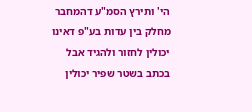הי' ותירץ הסמ"ע דהמחבר מחלק בין עדות בע"פ דאינו יכולין לחזור ולהגיד אבל בכתב בשטר שפיר יכולין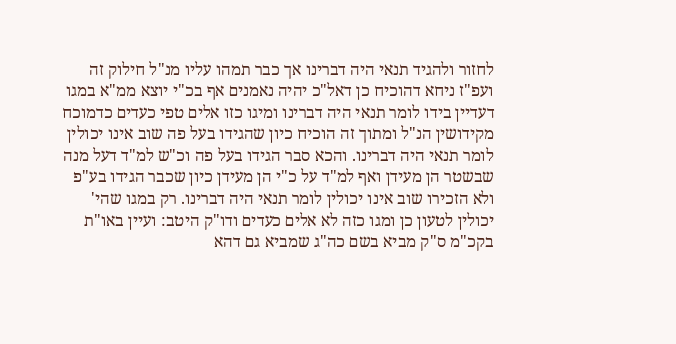לחזור ולהגיד תנאי היה דברינו אך כבר תמהו עליו מנ"ל חילוק זה ועפ"ז ניחא דהוכיח כן דאל"כ יהיה נאמנים אף בכ"י יוצא ממ"א במגו דעדיין בידו לומר תנאי היה דברינו ומיגו כזו אלים טפי כעדים כדמוכח מקידושין הנ"ל ומתוך זה הוכיח כיון שהגידו בעל פה שוב אינו יכולין לומר תנאי היה דברינו. והכא סבר הגידו בעל פה וכ"ש למ"ד דעל מנה שבשטר הן מעידן ואף למ"ד על כ"י הן מעידן כיון שכבר הגידו בע"פ ולא הזכירו שוב אינו יכולין לומר תנאי היה דברינו. רק במגו שהי' יכולין לטעון כן ומגו כזה לא אלים כעדים ודו"ק היטב: ועיין באו"ת בקכ"מ ס"ק מביא בשם כה"ג שמביא גם דהא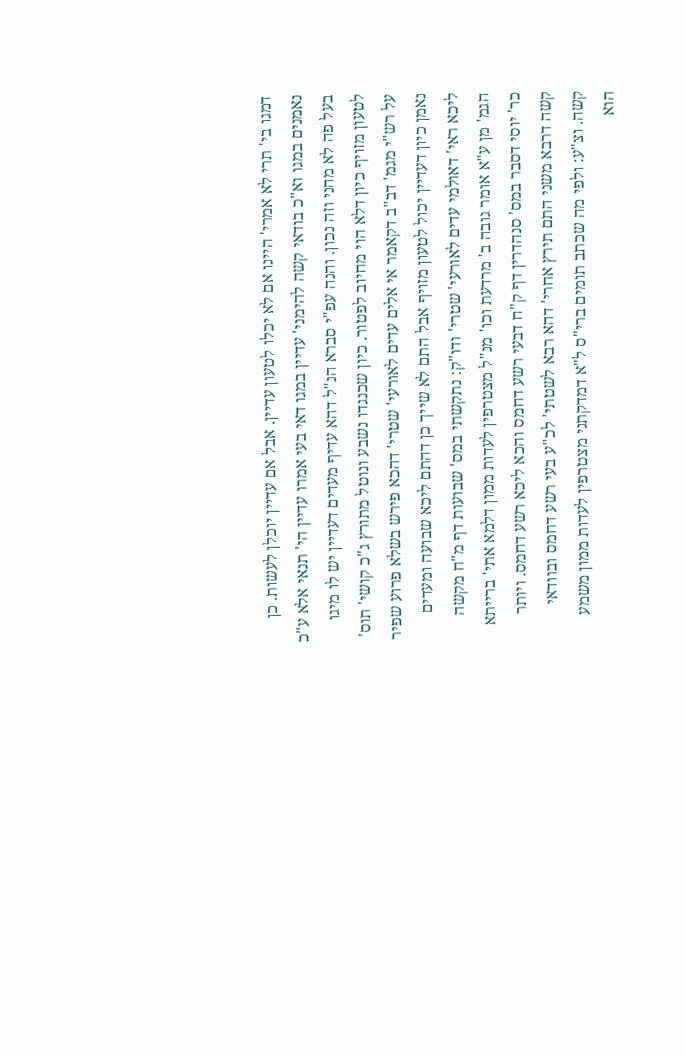דמגו בי' תרי לא אמרי' היינו אם לא יכלו לטעון עדיין. אבל אם עדיין יוכלן לעשות. כן נאמנים במגו וא"כ בודאי קשה להימני' עדיין במגו דאי בעי אמרו עדיין הי' תנאי אלא ע"כ בעל פה לא מהני וזה נכון. והנה עפ"י סברא הנ"ל דהא עדיף מעדים דעדיין יש לו מיגו לטעון מזויף כיון דלא הוי מחיוב לפטור. כיון שכנגדו נשבע ונוטל מתורץ ג"כ קושי' תוס' על רש"י מגמ' דב"ב דקאמר אי אלים עדים לאורעי' שטרי' דהכא פירש בשלא פרוע שפיר נאמן כיון דעדיין יכול לטעון מזויף אבל התם לא שייך כן דהתם ליכא שבועה ומעדים ליכא ראי' דאולמי עדים לאורעי' שטרי' ודו"ק: נתקשתי במס' שבועות דף מ"ח מקשה הגמ' מן ע"א אומר גובה ב' מרדעת וכו' מנ"ל מצטרפין לעדות ממון דלמא אתי' ברייתא כר' יוסי דסבר במס' סנהדרין דף ק"ח דבעי רשע דחמס והכא ליכא רשע דחמס. ויותר קשה דרבא משני התם תירץ אחרי' דהא רבא לשטתי' לכ"ע בעי רשע דחמס ובוודאי קשה. וצ"ע: ולפי מה שכתב תומים ברי"ס ל"א דמדקתני מצטרפין לעדות ממון משמע הוא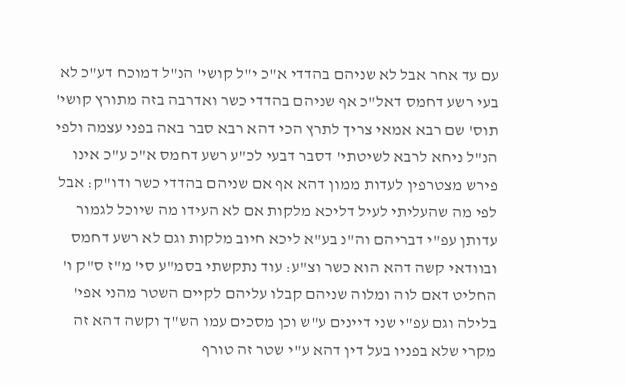עם עד אחר אבל לא שניהם בהדדי א"כ י"ל קושי' הנ"ל דמוכח דע"כ לא בעי רשע דחמס דאל"כ אף שניהם בהדדי כשר ואדרבה בזה מתורץ קושי' תוס' שם רבא אמאי צריך לתרץ הכי דהא רבא סבר באה בפני עצמה ולפי הנ"ל ניחא לרבא לשיטתי' דסבר דבעי לכ"ע רשע דחמס א"כ ע"כ אינו פירש מצטרפין לעדות ממון דהא אף אם שניהם בהדדי כשר ודו"ק: אבל לפי מה שהעליתי לעיל דליכא מלקות אם לא העידו מה שיוכל לגמור עדותן עפ"י דבריהם וה"נ בע"א ליכא חיוב מלקות וגם לא רשע דחמס ובוודאי קשה דהא הוא כשר וצ"ע: עוד נתקשתי בסמ"ע סי' מ"ז ס"ק ו' החליט דאם לוה ומלוה שניהם קבלו עליהם לקיים השטר מהני אפי' בלילה וגם עפ"י שני דיינים ע"ש וכן מסכים עמו הש"ך וקשה דהא זה מקרי שלא בפניו בעל דין דהא ע"י שטר זה טורף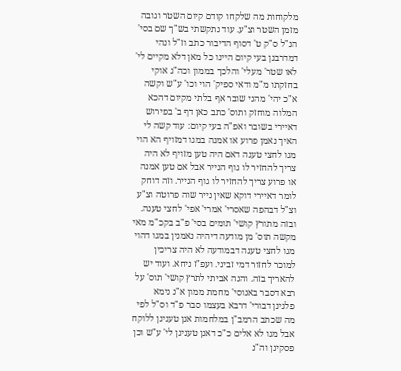מלקוחות מה שלקחו קודם קיום השטר וגובה מזמן השטר וצ"ע. עוד נתקשתי בש"ך שם בסי' הנ"ל ס"ק ט' דסוף הדיבור כתב וז"ל ונהי דמדרבנן בעי קיום היינו כל מאן דלא מקיים לי' לאו שטר' מעלי' והלכך בממון וכה"ג אוקי בחזקתו מ"מ ודאי ספיק' הוי וכו' ע"ש וקשה א"כ יהי' מהני שובר אף בלתי מקיום דהכא המלוה מוחזק ותוס' כתב כאן דף ב' בפירוש דאיירי בשובר ואפ"ה בעי קיום: עוד קשה לי האיך נאמן פרוע או אמנה במגו דמזויף הא הוי מגו לחצי טענה דאם היה טען מזויף לא היה צריך להחזיר לו גוף הנייר אבל אם טען אמנה או פרוע צריך להחזיר לו גוף הנייר. וזה דוחק לומר דאיירי דוקא שאין נייר שוה פרוטה וצ"ע וצ"ל דבהפה שאסרי' אמרי' אפי' לחצי טענה. ובזה מתורץ קושי' תומים בסי' פ"ב בקכ"מ מאי מקשה תוס' מן מודעה דיהיה נאמנין במגו דהוי מגו לחצי טענה דבמודעה לא היה צריכין למוכר לחזור דמי זביני. ועפ"ז ניחא. ועוד יש להאריך בזה. והנה אביתי לתרץ קושי' תוס' על רבא דסבר באנוסי' מחמת ממון א"נ נימא פלגינן דבורי' דרבא בעצמו סבר פ"ד וס"ל לפי מה שכתב הרמב"ן במלחמות אנן טענינן ללוקח אבל מגו לא אלים כ"כ דאנן טענינן לי' ע"ש וכן פסקינן וה"נ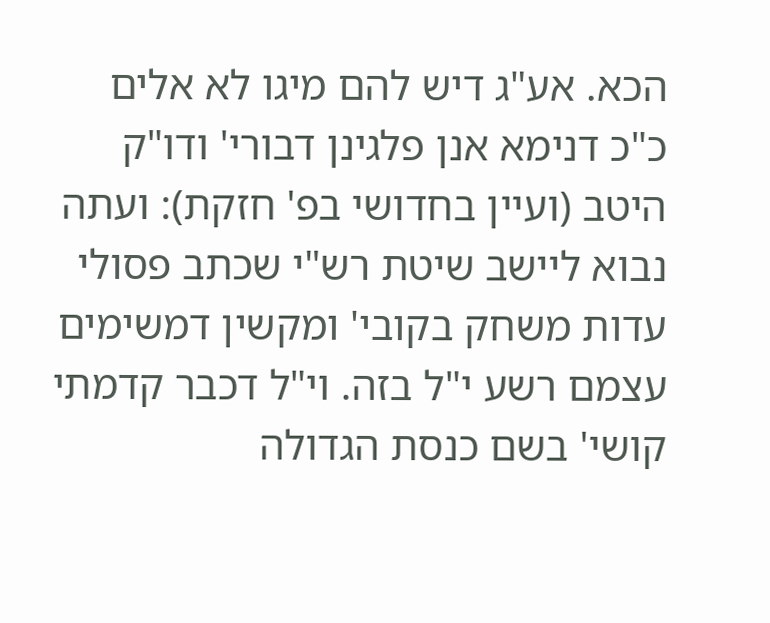הכא. אע"ג דיש להם מיגו לא אלים כ"כ דנימא אנן פלגינן דבורי' ודו"ק היטב (ועיין בחדושי בפ' חזקת): ועתה נבוא ליישב שיטת רש"י שכתב פסולי עדות משחק בקובי' ומקשין דמשימים עצמם רשע י"ל בזה. וי"ל דכבר קדמתי קושי' בשם כנסת הגדולה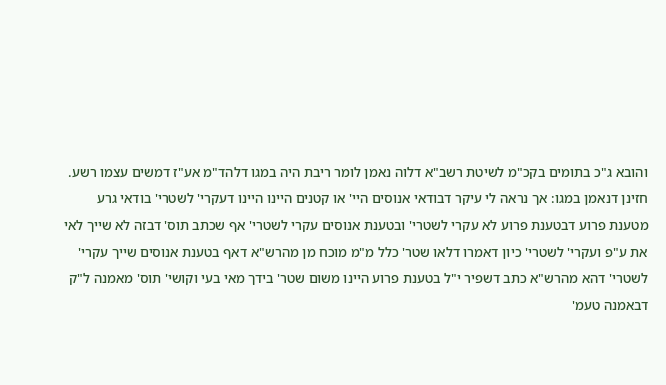והובא ג"כ בתומים בקכ"מ לשיטת רשב"א דלוה נאמן לומר ריבת היה במגו דלהד"מ אע"ז דמשים עצמו רשע. חזינן דנאמן במגו: אך נראה לי עיקר דבודאי אנוסים היי' או קטנים היינו היינו דעקרי' לשטרי' בודאי גרע מטענת פרוע דבטענת פרוע לא עקרי לשטרי' ובטענת אנוסים עקרי לשטרי' אף שכתב תוס' דבזה לא שייך לאי את ע"פ ועקרי' לשטרי' כיון דאמרו דלאו שטר' כלל מ"מ מוכח מן מהרש"א דאף בטענת אנוסים שייך עקרי' לשטרי' דהא מהרש"א כתב דשפיר י"ל בטענת פרוע היינו משום שטר' בידך מאי בעי וקושי' תוס' מאמנה ל"ק דבאמנה טעמ'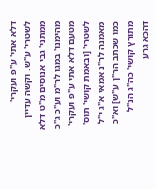דלא אתי' ע"פ ועקרי' לשטרי' ע"ש. וקשה עדיין ממתני' גבי אנוסים מ"ט דלא מהימנו' במגו לר"מ וע"כ ג"כ מטעם דלא אתי ע"פ ועקרי' לשטרי' [ובאמת קושי' תוס' מאמנה לר"נ אמאי א"ג י"ל כמו שכתב הר"ן ע"ש] וא"כ מתורץ קושי' כה"ג הנ"ל דהכא גרע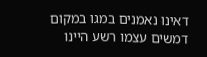דאינו נאמנים במגו במקום דמשים עצמו רשע היינו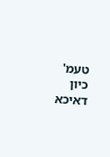טעמ' כיון דאיכא